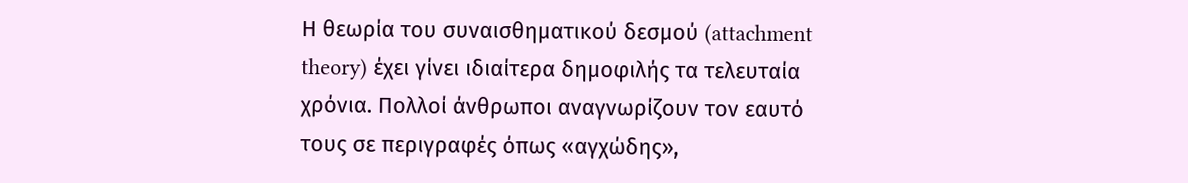Η θεωρία του συναισθηματικού δεσμού (attachment theory) έχει γίνει ιδιαίτερα δημοφιλής τα τελευταία χρόνια. Πολλοί άνθρωποι αναγνωρίζουν τον εαυτό τους σε περιγραφές όπως «αγχώδης»,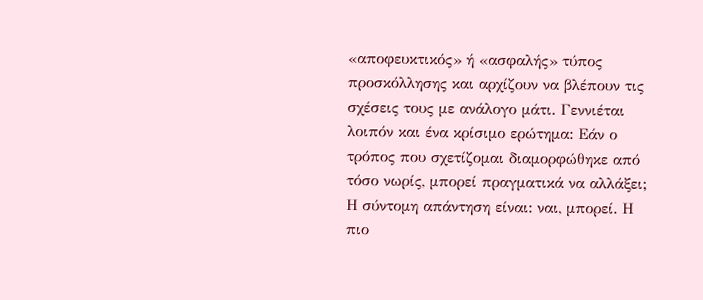«αποφευκτικός» ή «ασφαλής» τύπος προσκόλλησης και αρχίζουν να βλέπουν τις σχέσεις τους με ανάλογο μάτι. Γεννιέται λοιπόν και ένα κρίσιμο ερώτημα: Eάν ο τρόπος που σχετίζομαι διαμορφώθηκε από τόσο νωρίς, μπορεί πραγματικά να αλλάξει; Η σύντομη απάντηση είναι: ναι, μπορεί. Η πιο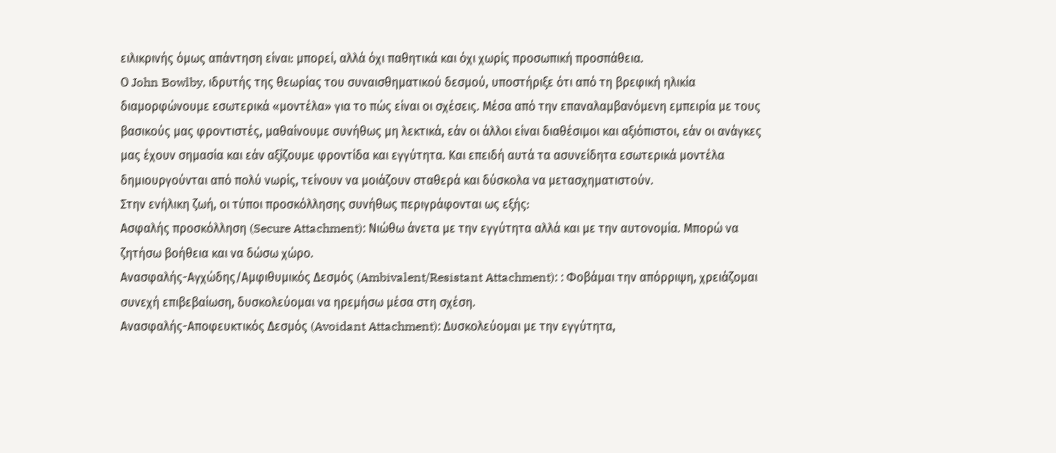ειλικρινής όμως απάντηση είναι: μπορεί, αλλά όχι παθητικά και όχι χωρίς προσωπική προσπάθεια.
Ο John Bowlby, ιδρυτής της θεωρίας του συναισθηματικού δεσμού, υποστήριξε ότι από τη βρεφική ηλικία διαμορφώνουμε εσωτερικά «μοντέλα» για το πώς είναι οι σχέσεις. Μέσα από την επαναλαμβανόμενη εμπειρία με τους βασικούς μας φροντιστές, μαθαίνουμε συνήθως μη λεκτικά, εάν οι άλλοι είναι διαθέσιμοι και αξιόπιστοι, εάν οι ανάγκες μας έχουν σημασία και εάν αξίζουμε φροντίδα και εγγύτητα. Και επειδή αυτά τα ασυνείδητα εσωτερικά μοντέλα δημιουργούνται από πολύ νωρίς, τείνουν να μοιάζουν σταθερά και δύσκολα να μετασχηματιστούν.
Στην ενήλικη ζωή, οι τύποι προσκόλλησης συνήθως περιγράφονται ως εξής:
Ασφαλής προσκόλληση (Secure Attachment): Νιώθω άνετα με την εγγύτητα αλλά και με την αυτονομία. Μπορώ να ζητήσω βοήθεια και να δώσω χώρο.
Ανασφαλής-Αγχώδης/Αμφιθυμικός Δεσμός (Ambivalent/Resistant Attachment): : Φοβάμαι την απόρριψη, χρειάζομαι συνεχή επιβεβαίωση, δυσκολεύομαι να ηρεμήσω μέσα στη σχέση.
Ανασφαλής-Αποφευκτικός Δεσμός (Avoidant Attachment): Δυσκολεύομαι με την εγγύτητα,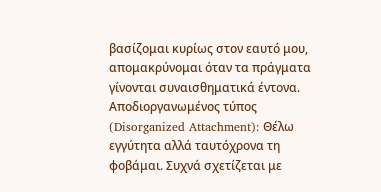βασίζομαι κυρίως στον εαυτό μου, απομακρύνομαι όταν τα πράγματα γίνονται συναισθηματικά έντονα.
Αποδιοργανωμένος τύπος (Disorganized Attachment): Θέλω εγγύτητα αλλά ταυτόχρονα τη φοβάμαι. Συχνά σχετίζεται με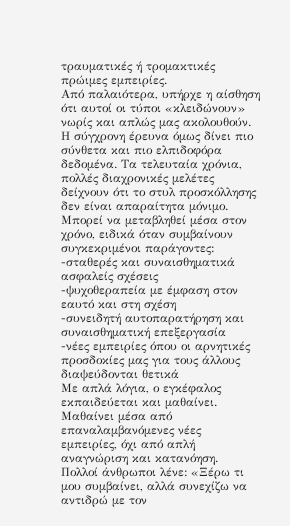τραυματικές ή τρομακτικές πρώιμες εμπειρίες.
Από παλαιότερα, υπήρχε η αίσθηση ότι αυτοί οι τύποι «κλειδώνουν» νωρίς και απλώς μας ακολουθούν. Η σύγχρονη έρευνα όμως δίνει πιο σύνθετα και πιο ελπιδοφόρα δεδομένα. Τα τελευταία χρόνια, πολλές διαχρονικές μελέτες δείχνουν ότι το στυλ προσκόλλησης δεν είναι απαραίτητα μόνιμο. Μπορεί να μεταβληθεί μέσα στον χρόνο, ειδικά όταν συμβαίνουν συγκεκριμένοι παράγοντες:
-σταθερές και συναισθηματικά ασφαλείς σχέσεις
-ψυχοθεραπεία με έμφαση στον εαυτό και στη σχέση
-συνειδητή αυτοπαρατήρηση και συναισθηματική επεξεργασία
-νέες εμπειρίες όπου οι αρνητικές προσδοκίες μας για τους άλλους διαψεύδονται θετικά
Με απλά λόγια, ο εγκέφαλος εκπαιδεύεται και μαθαίνει. Μαθαίνει μέσα από επαναλαμβανόμενες νέες εμπειρίες, όχι από απλή αναγνώριση και κατανόηση.
Πολλοί άνθρωποι λένε: «Ξέρω τι μου συμβαίνει, αλλά συνεχίζω να αντιδρώ με τον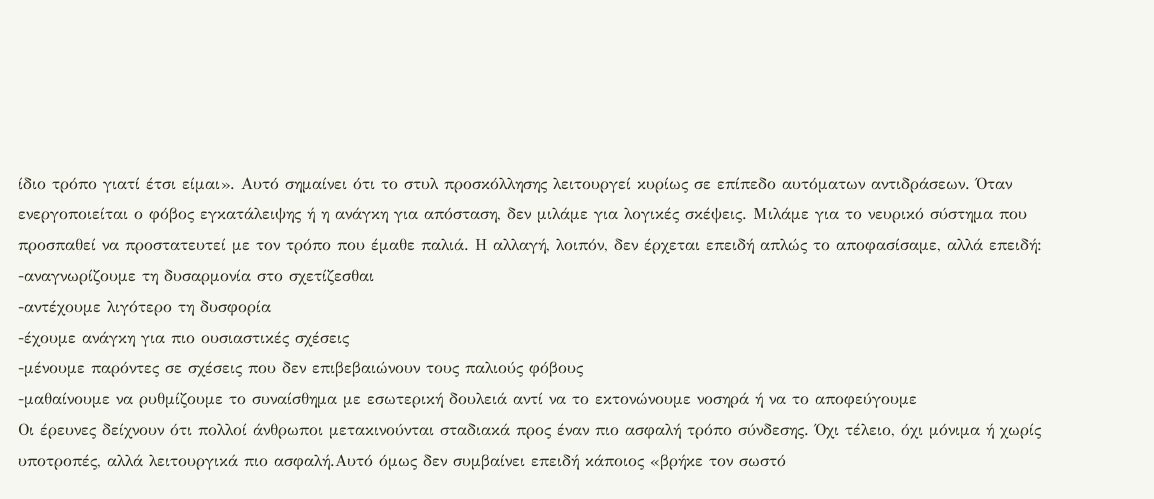ίδιο τρόπο γιατί έτσι είμαι». Αυτό σημαίνει ότι το στυλ προσκόλλησης λειτουργεί κυρίως σε επίπεδο αυτόματων αντιδράσεων. Όταν ενεργοποιείται ο φόβος εγκατάλειψης ή η ανάγκη για απόσταση, δεν μιλάμε για λογικές σκέψεις. Μιλάμε για το νευρικό σύστημα που προσπαθεί να προστατευτεί με τον τρόπο που έμαθε παλιά. Η αλλαγή, λοιπόν, δεν έρχεται επειδή απλώς το αποφασίσαμε, αλλά επειδή:
-αναγνωρίζουμε τη δυσαρμονία στο σχετίζεσθαι
-αντέχουμε λιγότερο τη δυσφορία
-έχουμε ανάγκη για πιο ουσιαστικές σχέσεις
-μένουμε παρόντες σε σχέσεις που δεν επιβεβαιώνουν τους παλιούς φόβους
-μαθαίνουμε να ρυθμίζουμε το συναίσθημα με εσωτερική δουλειά αντί να το εκτονώνουμε νοσηρά ή να το αποφεύγουμε
Οι έρευνες δείχνουν ότι πολλοί άνθρωποι μετακινούνται σταδιακά προς έναν πιο ασφαλή τρόπο σύνδεσης. Όχι τέλειο, όχι μόνιμα ή χωρίς υποτροπές, αλλά λειτουργικά πιο ασφαλή.Αυτό όμως δεν συμβαίνει επειδή κάποιος «βρήκε τον σωστό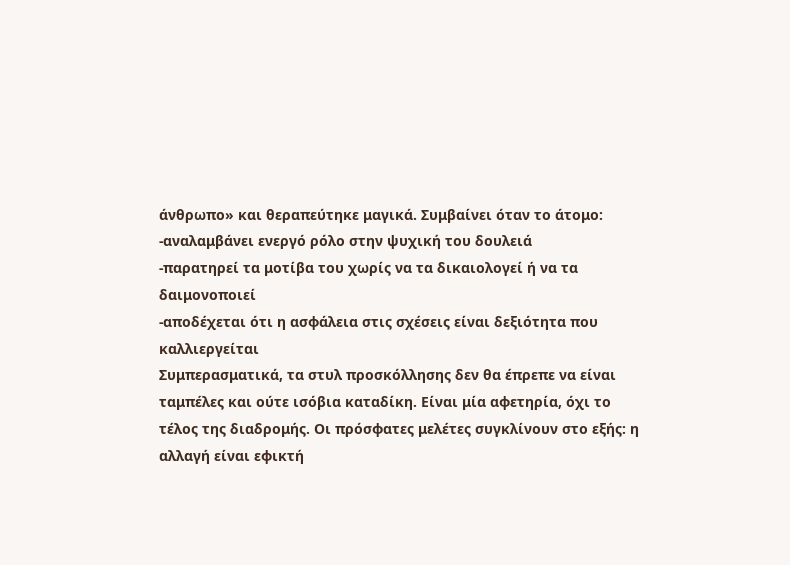άνθρωπο» και θεραπεύτηκε μαγικά. Συμβαίνει όταν το άτομο:
-αναλαμβάνει ενεργό ρόλο στην ψυχική του δουλειά
-παρατηρεί τα μοτίβα του χωρίς να τα δικαιολογεί ή να τα δαιμονοποιεί
-αποδέχεται ότι η ασφάλεια στις σχέσεις είναι δεξιότητα που καλλιεργείται
Συμπερασματικά, τα στυλ προσκόλλησης δεν θα έπρεπε να είναι ταμπέλες και ούτε ισόβια καταδίκη. Είναι μία αφετηρία, όχι το τέλος της διαδρομής. Οι πρόσφατες μελέτες συγκλίνουν στο εξής: η αλλαγή είναι εφικτή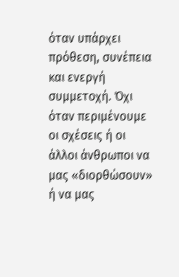όταν υπάρχει πρόθεση, συνέπεια και ενεργή συμμετοχή. Όχι όταν περιμένουμε οι σχέσεις ή οι άλλοι άνθρωποι να μας «διορθώσουν» ή να μας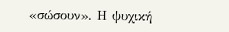«σώσουν». Η ψυχική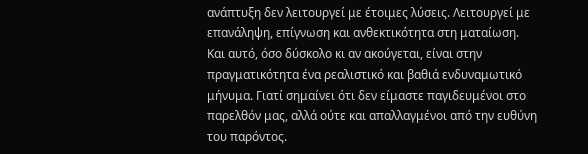ανάπτυξη δεν λειτουργεί με έτοιμες λύσεις. Λειτουργεί με επανάληψη, επίγνωση και ανθεκτικότητα στη ματαίωση. Και αυτό, όσο δύσκολο κι αν ακούγεται, είναι στην πραγματικότητα ένα ρεαλιστικό και βαθιά ενδυναμωτικό μήνυμα. Γιατί σημαίνει ότι δεν είμαστε παγιδευμένοι στο παρελθόν μας, αλλά ούτε και απαλλαγμένοι από την ευθύνη του παρόντος.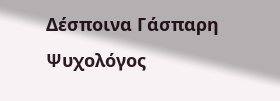Δέσποινα Γάσπαρη
Ψυχολόγος